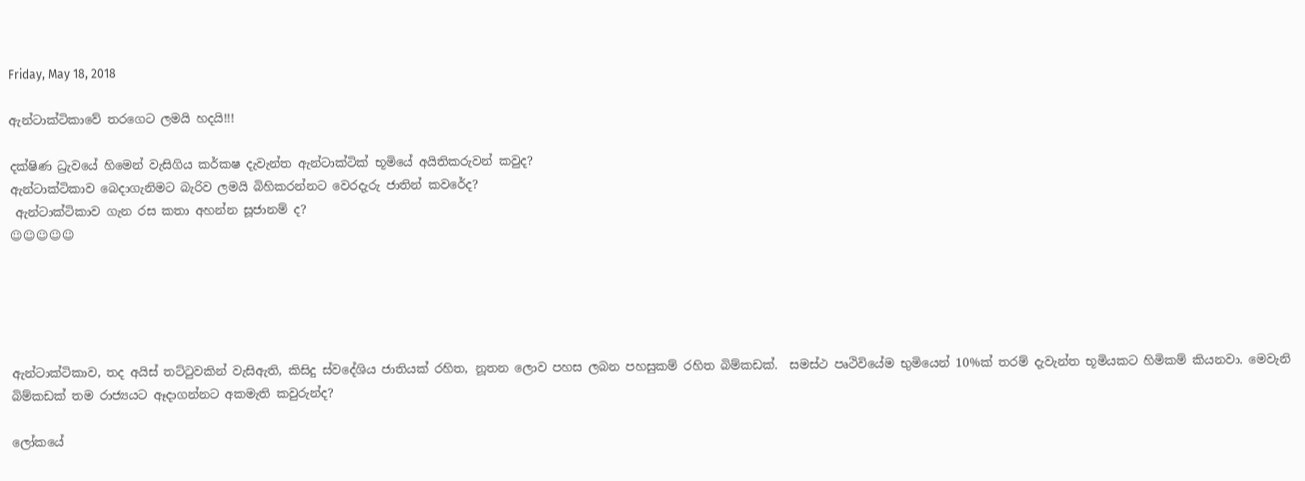Friday, May 18, 2018

ඇන්ටාක්ටිකාවේ තරගෙට ලමයි හදයි!!!

දක්ෂිණ ධ්‍රැවයේ හිමෙන් වැසිගිය කර්කෂ දැවැන්ත ඇන්ටාක්ටික් භූමියේ අයිතිකරුවන් කවුද?
ඇන්ටාක්ටිකාව බෙදාගැනිමට බැරිව ලමයි බිහිකරන්නට වෙරදැරු ජාතින් කවරේද?
 ඇන්ටාක්ටිකාව ගැන රස කතා අහන්න සූජානම් ද?
☺☺☺☺☺





ඇන්ටාක්ටිකාව, තද අයිස් තට්ටුවකින් වැසිඇති, කිසිදු ස්වදේශිය ජාතියක් රහිත, නූතන ලොව පහස ලබන පහසුකම් රහිත බිම්කඩක්.  සමස්ථ පෘථිවියේම භුමියෙන් 10%ක් තරම් දැවැන්ත භූමියකට හිමිකම් කියනවා. මෙවැනි බිම්කඩක් තම රාජ්‍යයට ඈදාගන්නට අකමැති කවුරුන්ද?

ලෝකයේ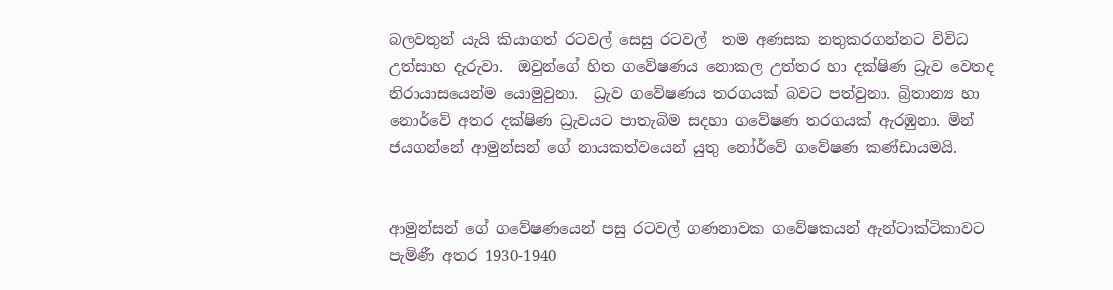බලවතුන් යැයි කියාගත් රටවල් සෙසු රටවල්  තම අණසක නතුකරගන්නට විවිධ උත්සාහ දැරුවා.  ඔවුන්ගේ හිත ගවේෂණය නොකල උත්තර හා දක්ෂිණ ධ්‍රැව වෙතද නිරායාසයෙන්ම යොමුවුනා.  ධ්‍රැව ගවේෂණය තරගයක් බවට පත්වුනා. බ්‍රිතාන්‍ය හා නොර්වේ අතර දක්ෂිණ ධ්‍රැවයට පාතැබිම සදහා ගවේෂණ තරගයක් ඇරඹුනා. මින් ජයගන්නේ ආමුන්සන් ගේ නායකත්වයෙන් යුතු නෝර්වේ ගවේෂණ කණ්ඩායමයි.


ආමුන්සන් ගේ ගවේෂණයෙන් පසු රටවල් ගණනාවක ගවේෂකයන් ඇන්ටාක්ටිකාවට පැමිණී අතර 1930-1940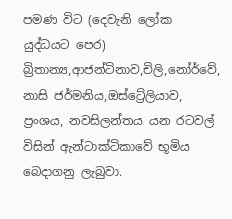පමණ විට (දෙවැනි ලෝක යුද්ධයට පෙර) බ්‍රිතාන්‍ය,ආජන්ටිනාව,චිලි,නෝර්වේ, නාසි ජර්මනිය,ඔස්ට්‍රේලියාව, ප්‍රංශය, නවසිලන්තය යන රටවල් විසින් ඇන්ටාක්ටිකාවේ භූමිය බෙදාගනු ලැබුවා.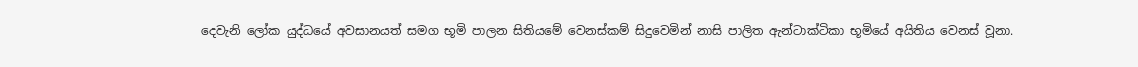දෙවැනි ලෝක යුද්ධයේ අවසානයත් සමග භූමි පාලන සිතියමේ වෙනස්කම් සිදුවෙමින් නාසි පාලිත ඇන්ටාක්ටිකා භූමියේ අයිතිය වෙනස් වූනා.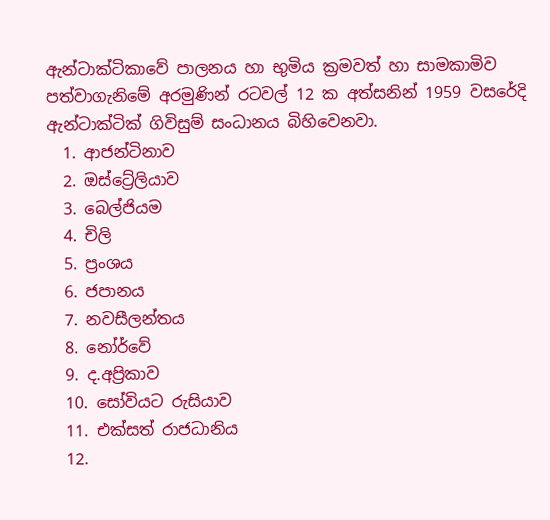ඇන්ටාක්ටිකාවේ පාලනය හා භුමිය ක්‍රමවත් හා සාමකාමිව පත්වාගැනිමේ අරමුණින් රටවල් 12 ක අත්සනින් 1959 වසරේදි ඇන්ටාක්ටික් ගිවිසුම් සංධානය බිහිවෙනවා.
  1. ආජන්ටිනාව
  2. ඔස්ට්‍රේලියාව
  3. බෙල්ජියම
  4. චිලි
  5. ප්‍රංශය
  6. ජපානය
  7. නවසීලන්තය
  8. නෝර්වේ
  9. ද.අප්‍රිකාව
  10. සෝවියට රුසියාව
  11. එක්සත් රාජධානිය
  12.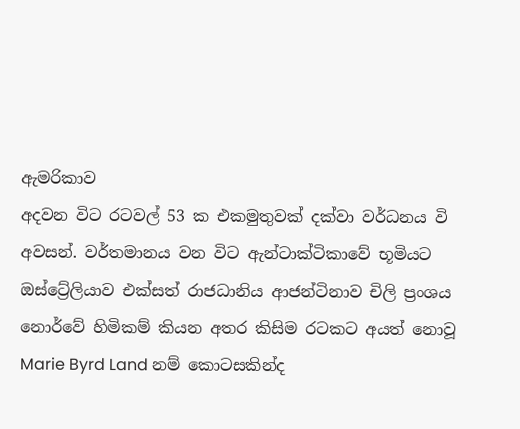ඇමරිකාව
අදවන විට රටවල් 53 ක එකමුතුවක් දක්වා වර්ධනය වි අවසන්. වර්තමානය වන විට ඇන්ටාක්ටිකාවේ භූමියට ඔස්ට්‍රේලියාව එක්සත් රාජධානිය ආජන්ටිනාව චිලි ප්‍රංශය නොර්වේ හිමිකම් කියන අතර කිසිම රටකට අයත් නොවූ Marie Byrd Land නම් කොටසකින්ද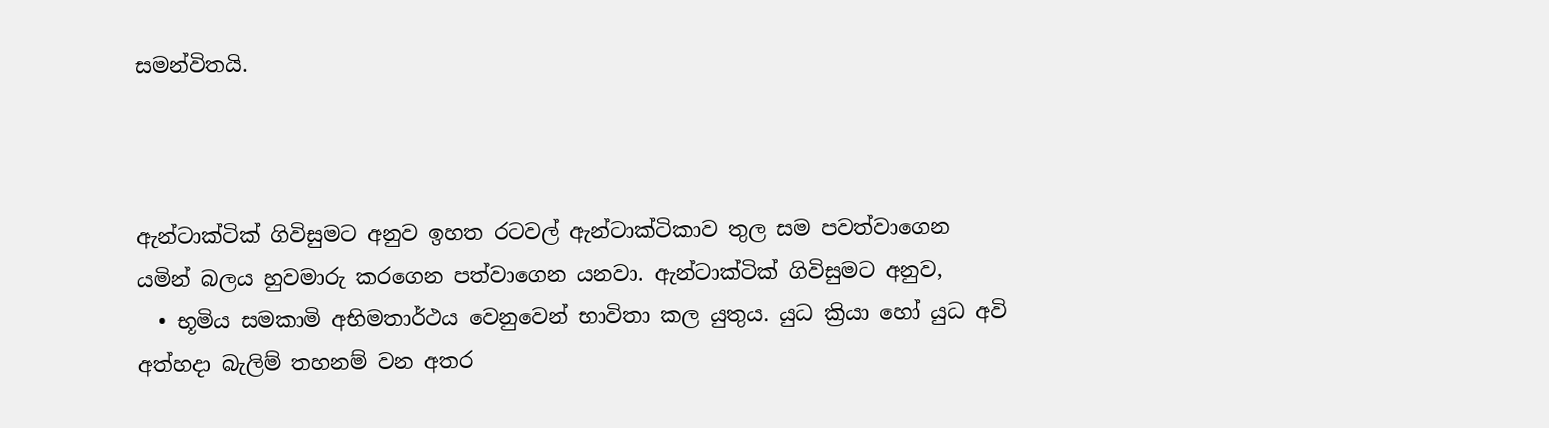සමන්විතයි.



ඇන්ටාක්ටික් ගිවිසුමට අනුව ඉහත රටවල් ඇන්ටාක්ටිකාව තුල සම පවත්වාගෙන යමින් බලය හුවමාරු කරගෙන පත්වාගෙන යනවා. ඇන්ටාක්ටික් ගිවිසුමට අනුව,
  • භූමිය සමකාමි අභිමතාර්ථය වෙනුවෙන් භාවිතා කල යුතුය. යුධ ක්‍රියා හෝ යුධ අවි අත්හදා බැලිම් තහනම් වන අතර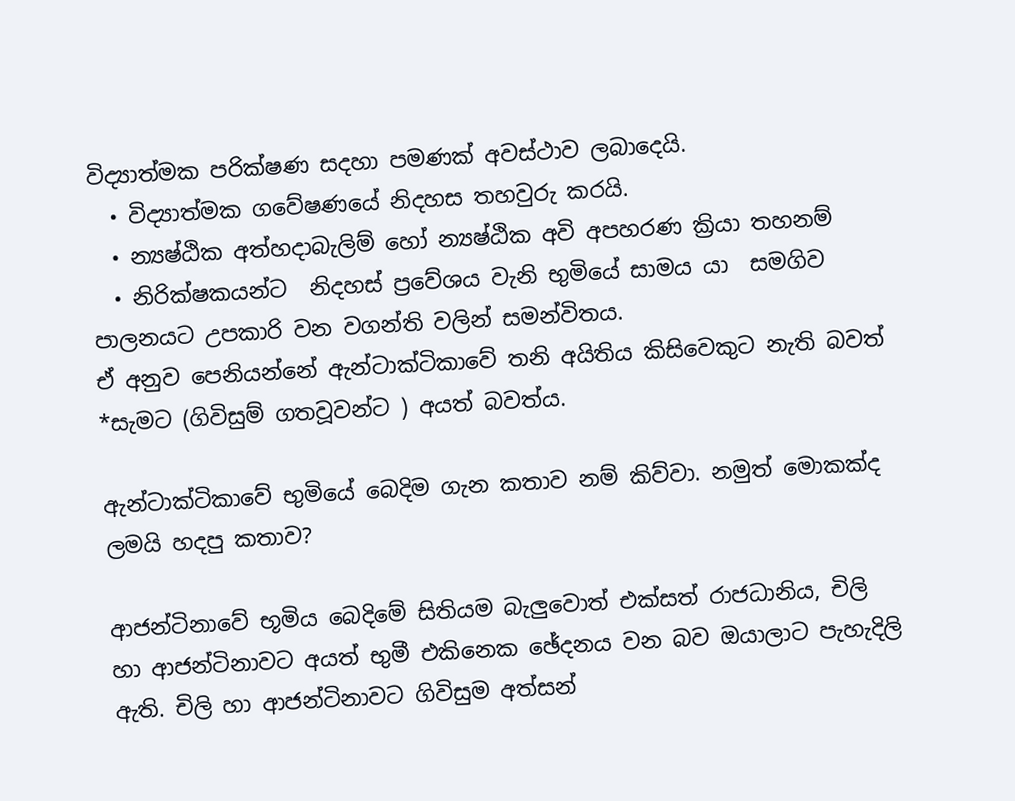විද්‍යාත්මක පරික්ෂණ සදහා පමණක් අවස්ථාව ලබාදෙයි.
  • විද්‍යාත්මක ගවේෂණයේ නිදහස තහවුරු කරයි.
  • න්‍යෂ්ඨික අත්හදාබැලිම් හෝ න්‍යෂ්ඨික අවි අපහරණ ක්‍රියා තහනම්
  • නිරික්ෂකයන්ට  නිදහස් ප්‍රවේශය වැනි භුමියේ සාමය යා  සමගිව පාලනයට උපකාරි වන වගන්ති වලින් සමන්විතය.
ඒ අනුව පෙනියන්නේ ඇන්ටාක්ටිකාවේ තනි අයිතිය කිසිවෙකුට නැති බවත්  *සැමට (ගිවිසුම් ගතවූවන්ට ) අයත් බවත්ය.

ඇන්ටාක්ටිකාවේ භුමියේ බෙදිම ගැන කතාව නම් කිව්වා. නමුත් මොකක්ද ලමයි හදපු කතාව?

ආජන්ටිනාවේ භූමිය බෙදිමේ සිතියම බැලුවොත් එක්සත් රාජධානිය, චිලි හා ආජන්ටිනාවට අයත් භුමී එකිනෙක ඡේදනය වන බව ඔයාලාට පැහැදිලි ඇති. චිලි හා ආජන්ටිනාවට ගිවිසුම අත්සන්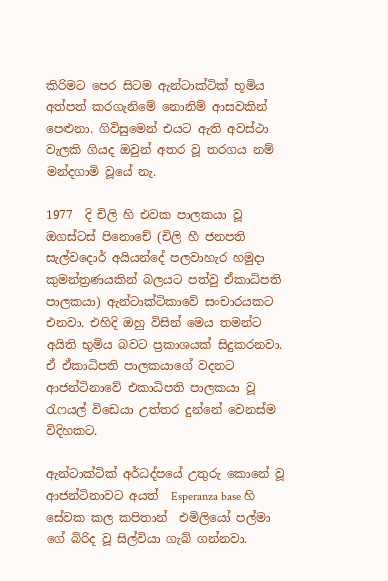කිරිමට පෙර සිටම ඇන්ටාක්ටික් භූමිය අත්පත් කරගැනිමේ නොනිම් ආසවකින් පෙළුනා. ගිවිසුමෙන් එයට ඇති අවස්ථා වැලකි ගියද ඔවුන් අතර වූ තරගය නම් මන්දගාමි වූයේ නැ.

1977  දි චිලි හි එවක පාලකයා වූ ඔගස්ටස් පිනොචේ (චිලි හී ජනපති සැල්වදොර් අයියන්දේ පලවාහැර හමුදා කුමන්ත්‍රණයකින් බලයට පත්වු ඒකාධිපති පාලකයා) ඇන්ටාක්ටිකාවේ සංචාරයකට එනවා. එහිදි ඔහු විසින් මෙය තමන්ට අයිති භුමිය බවට ප්‍රකාශයක් සිදුකරනවා. ඒ ඒකාධිපති පාලකයාගේ වදනට ආජන්ටිනාවේ එකාධිපති පාලකයා වූ රැෆයල් විඩෙයා උත්තර දුන්නේ වෙනස්ම විදිහකට.

ඇන්ටාක්ටික් අර්ධද්පයේ උතුරු කොනේ වූ ආජන්ටිනාවට අයත්  Esperanza base හි සේවක කල කපිතාන්  එමිලියෝ පල්මා ගේ බිරිද වූ සිල්වියා ගැබ් ගන්නවා.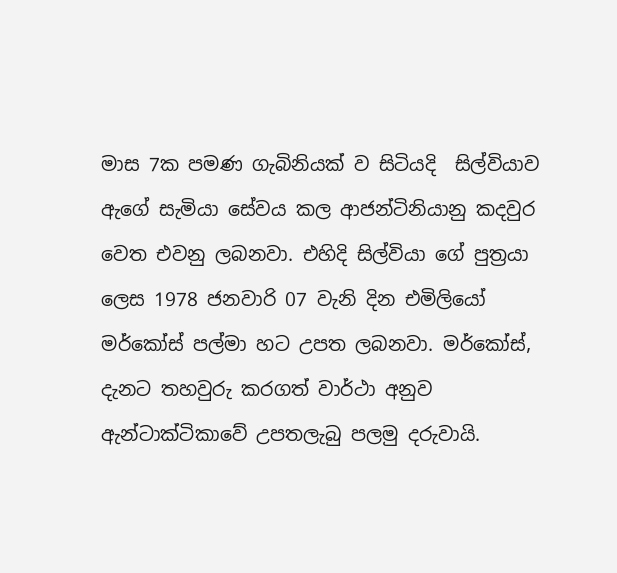මාස 7ක පමණ ගැබිනියක් ව සිටියදි  සිල්වියාව ඇගේ සැමියා සේවය කල ආජන්ටිනියානු කදවුර වෙත එවනු ලබනවා. එහිදි සිල්වියා ගේ පුත්‍රයා ලෙස 1978 ජනවාරි 07 වැනි දින එමිලියෝ මර්කෝස් පල්මා හට උපත ලබනවා. මර්කෝස්, දැනට තහවුරු කරගත් වාර්ථා අනුව ඇන්ටාක්ටිකාවේ උපතලැබු පලමු දරුවායි.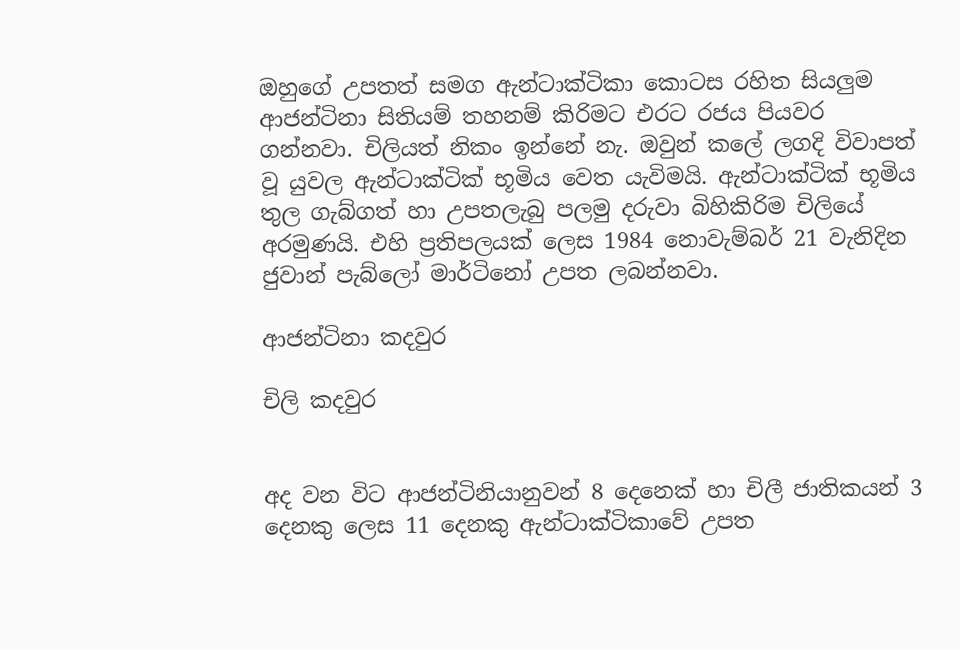ඔහුගේ උපතත් සමග ඇන්ටාක්ටිකා කොටස රහිත සියලුම ආජන්ටිනා සිතියම් තහනම් කිරිමට එරට රජය පියවර ගන්නවා. චිලියත් නිකං ඉන්නේ නැ. ඔවුන් කලේ ලගදි විවාපත් වූ යුවල ඇන්ටාක්ටික් භූමිය වෙත යැවිමයි. ඇන්ටාක්ටික් භූමිය තුල ගැබ්ගත් හා උපතලැබු පලමු දරුවා බිහිකිරිම චිලියේ අරමුණයි. එහි ප්‍රතිපලයක් ලෙස 1984 නොවැම්බර් 21 වැනිදින ජුවාන් පැබ්ලෝ මාර්ටිනෝ උපත ලබන්නවා.

ආජන්ටිනා කදවුර

චිලි කදවුර


අද වන විට ආජන්ටිනියානුවන් 8 දෙනෙක් හා චිලී ජාතිකයන් 3 දෙනකු ලෙස 11 දෙනකු ඇන්ටාක්ටිකාවේ උපත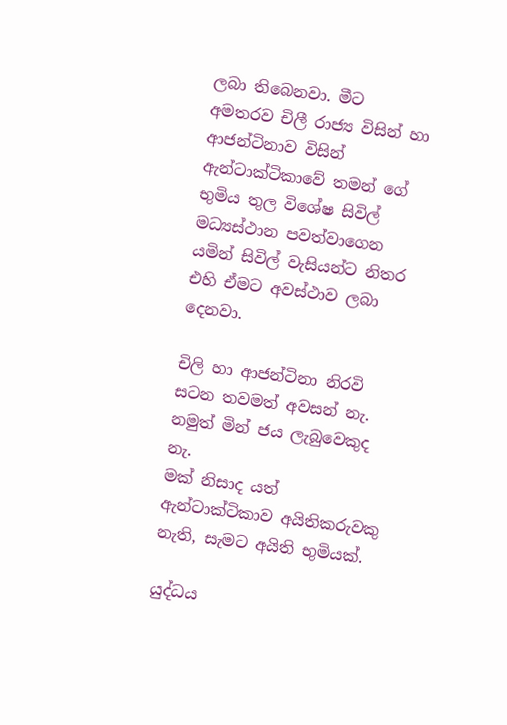ලබා තිබෙනවා. මීට අමතරව චිලී රාජ්‍ය විසින් හා ආජන්ටිනාව විසින් ඇන්ටාක්ටිකාවේ තමන් ගේ භුමිය තුල විශේෂ සිවිල් මධ්‍යස්ථාන පවත්වාගෙන යමින් සිවිල් වැසියන්ට නිතර එහි ඒමට අවස්ථාව ලබා දෙනවා.

චිලි හා ආජන්ටිනා නිරවි සටන තවමත් අවසන් නැ.
නමුත් මින් ජය ලැබුවෙකුද නැ.
මක් නිසාද යත්
ඇන්ටාක්ටිකාව අයිතිකරුවකු නැති, සැමට අයිති භුමියක්.

යුද්ධය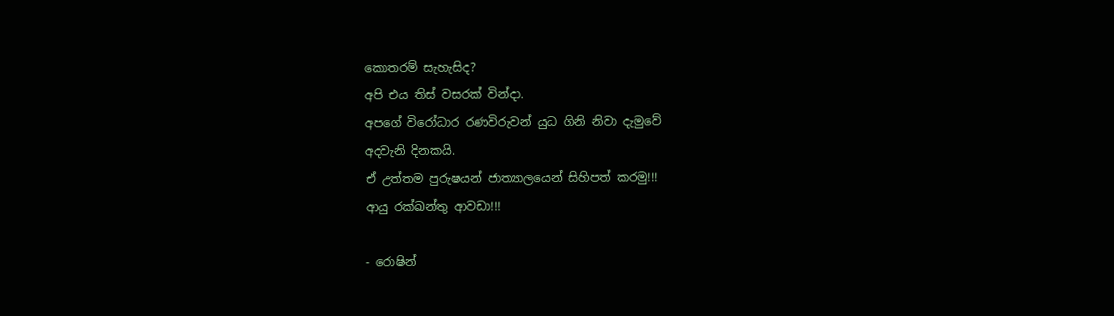කොතරම් සැහැසිද?
අපි එය තිස් වසරක් වින්දා.
අපගේ විරෝධාර රණවිරුවන් යුධ ගිනි නිවා දැමුවේ
අදවැනි දිනකයි.
ඒ උත්තම පුරුෂයන් ජාත්‍යාලයෙන් සිහිපත් කරමු!!!
ආයු රක්ඛන්තු ආවඩා!!!

- රොෂින්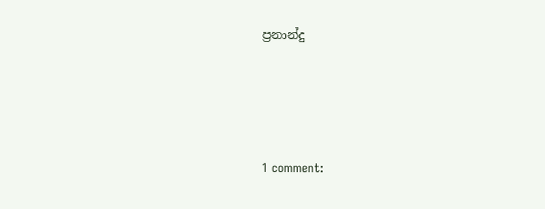ප්‍රනාන්දු




1 comment: